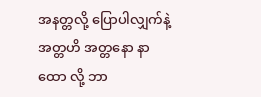အနတ္တလို့ ပြောပါလျှက်နဲ့ အတ္တဟိ အတ္တနော နာထော လို့ ဘာ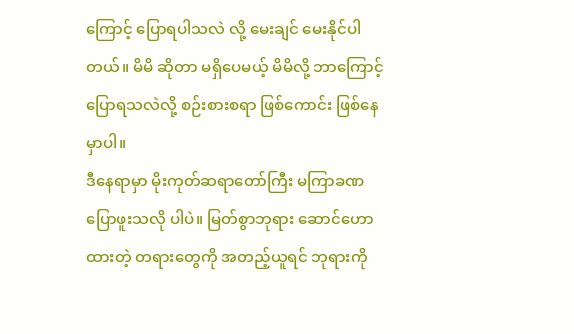ကြောင့် ပြောရပါသလဲ လို့ မေးချင် မေးနိုင်ပါတယ်။ မိမိ ဆိုတာ မရှိပေမယ့် မိမိလို့ ဘာကြောင့် ပြောရသလဲလို့ စဉ်းစားစရာ ဖြစ်ကောင်း ဖြစ်နေမှာပါ။
ဒီနေရာမှာ မိုးကုတ်ဆရာတော်ကြီး မကြာခဏ ပြောဖူးသလို ပါပဲ။ မြတ်စွာဘုရား ဆောင်ဟောထားတဲ့ တရားတွေကို အတည့်ယူရင် ဘုရားကို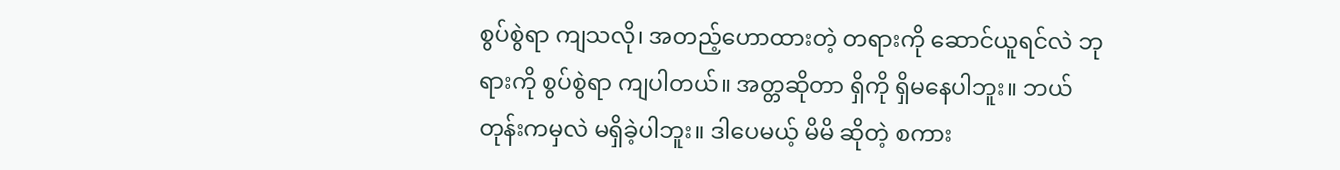စွပ်စွဲရာ ကျသလို၊ အတည့်ဟောထားတဲ့ တရားကို ဆောင်ယူရင်လဲ ဘုရားကို စွပ်စွဲရာ ကျပါတယ်။ အတ္တဆိုတာ ရှိကို ရှိမနေပါဘူး။ ဘယ်တုန်းကမှလဲ မရှိခဲ့ပါဘူး။ ဒါပေမယ့် မိမိ ဆိုတဲ့ စကား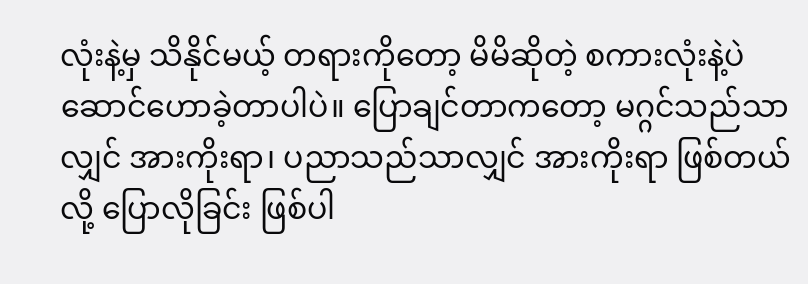လုံးနဲ့မှ သိနိုင်မယ့် တရားကိုတော့ မိမိဆိုတဲ့ စကားလုံးနဲ့ပဲ ဆောင်ဟောခဲ့တာပါပဲ။ ပြောချင်တာကတော့ မဂ္ဂင်သည်သာလျှင် အားကိုးရာ၊ ပညာသည်သာလျှင် အားကိုးရာ ဖြစ်တယ်လို့ ပြောလိုခြင်း ဖြစ်ပါ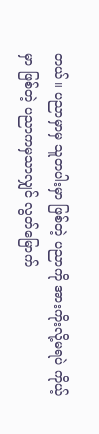တယ်။ ပညာမှာမှ သူတပါးမှာ ဖြစ်တဲ့ ပညာကို အားကိုးလို့မရပဲ ကိုယ့်မှာ ဖြစ်တဲ့ ပညာကမှသာလျှင် လွတ်မြောက်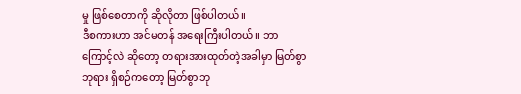မှု ဖြစ်စေတာကို ဆိုလိုတာ ဖြစ်ပါတယ်။
ဒီစကားဟာ အင်မတန် အရေးကြီးပါတယ်။ ဘာကြောင့်လဲ ဆိုတော့ တရားအားထုတ်တဲ့အခါမှာ မြတ်စွာဘုရား ရှိစဉ်ကတော့ မြတ်စွာဘု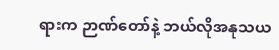ရားက ဉာဏ်တော်နဲ့ ဘယ်လိုအနုသယ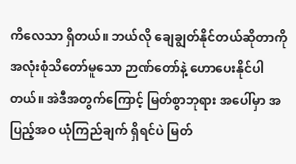ကိလေသာ ရှိတယ်။ ဘယ်လို ချေချွတ်နိုင်တယ်ဆိုတာကို အလုံးစုံသိတော်မူသော ဉာဏ်တော်နဲ့ ဟောပေးနိုင်ပါတယ်။ အဲဒီအတွက်ကြောင့် မြတ်စွာဘုရား အပေါ်မှာ အပြည့်အဝ ယုံကြည်ချက် ရှိရင်ပဲ မြတ်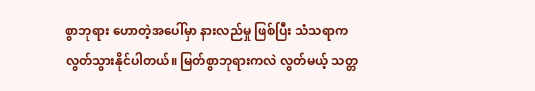စွာဘုရား ဟောတဲ့အပေါ်မှာ နားလည်မှု ဖြစ်ပြီး သံသရာက လွတ်သွားနိုင်ပါတယ်။ မြတ်စွာဘုရားကလဲ လွတ်မယ့် သတ္တ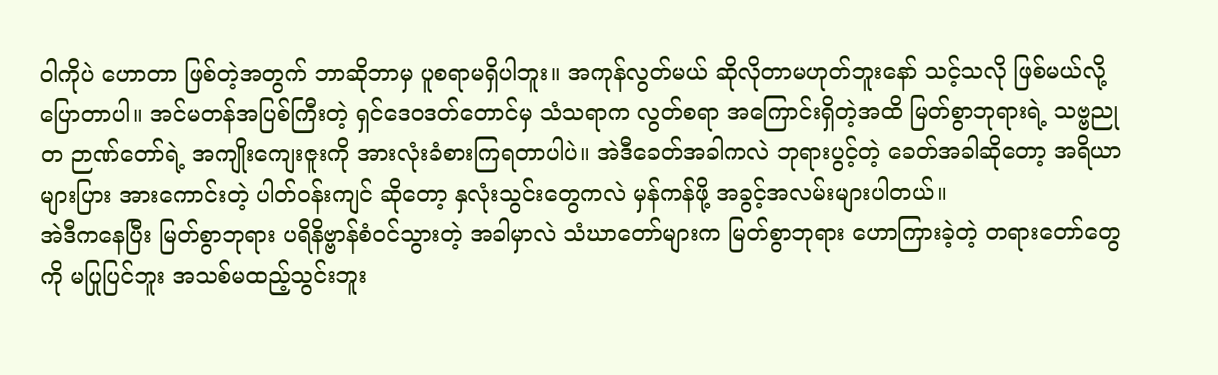ဝါကိုပဲ ဟောတာ ဖြစ်တဲ့အတွက် ဘာဆိုဘာမှ ပူစရာမရှိပါဘူး။ အကုန်လွတ်မယ် ဆိုလိုတာမဟုတ်ဘူးနော် သင့်သလို ဖြစ်မယ်လို့ ပြောတာပါ။ အင်မတန်အပြစ်ကြီးတဲ့ ရှင်ဒေဝဒတ်တောင်မှ သံသရာက လွတ်စရာ အကြောင်းရှိတဲ့အထိ မြတ်စွာဘုရားရဲ့ သဗ္ဗညုတ ဉာဏ်တော်ရဲ့ အကျိုးကျေးဇူးကို အားလုံးခံစားကြရတာပါပဲ။ အဲဒီခေတ်အခါကလဲ ဘုရားပွင့်တဲ့ ခေတ်အခါဆိုတော့ အရိယာများပြား အားကောင်းတဲ့ ပါတ်ဝန်းကျင် ဆိုတော့ နှလုံးသွင်းတွေကလဲ မှန်ကန်ဖို့ အခွင့်အလမ်းများပါတယ်။
အဲဒီကနေပြီး မြတ်စွာဘုရား ပရိနိဗ္ဗာန်စံဝင်သွားတဲ့ အခါမှာလဲ သံဃာတော်များက မြတ်စွာဘုရား ဟောကြားခဲ့တဲ့ တရားတော်တွေကို မပြုပြင်ဘူး အသစ်မထည့်သွင်းဘူး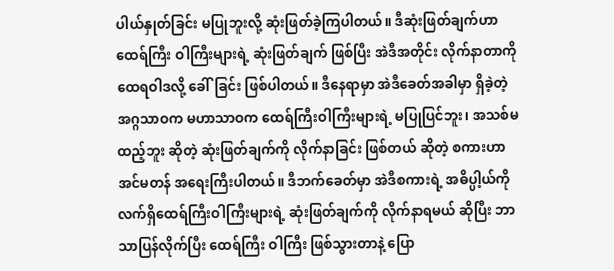ပါယ်နှုတ်ခြင်း မပြုဘူးလို့ ဆုံးဖြတ်ခဲ့ကြပါတယ်။ ဒီဆုံးဖြတ်ချက်ဟာ ထေရ်ကြီး ဝါကြီးများရဲ့ ဆုံးဖြတ်ချက် ဖြစ်ပြီး အဲဒီအတိုင်း လိုက်နာတာကို ထေရဝါဒလို့ ခေါ်ခြင်း ဖြစ်ပါတယ်။ ဒီနေရာမှာ အဲဒီခေတ်အခါမှာ ရှိခဲ့တဲ့ အဂ္ဂသာဝက မဟာသာဝက ထေရ်ကြီးဝါကြီးများရဲ့ မပြုပြင်ဘူး၊ အသစ်မထည့်ဘူး ဆိုတဲ့ ဆုံးဖြတ်ချက်ကို လိုက်နာခြင်း ဖြစ်တယ် ဆိုတဲ့ စကားဟာ အင်မတန် အရေးကြီးပါတယ်။ ဒီဘက်ခေတ်မှာ အဲဒီစကားရဲ့ အဓိပ္ပါ့ယ်ကို လက်ရှိထေရ်ကြီးဝါကြီးများရဲ့ ဆုံးဖြတ်ချက်ကို လိုက်နာရမယ် ဆိုပြီး ဘာသာပြန်လိုက်ပြီး ထေရ်ကြီး ဝါကြီး ဖြစ်သွားတာနဲ့ ပြော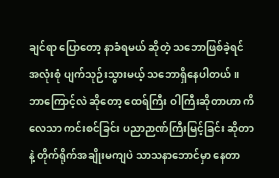ချင်ရာ ပြောတော့ နာခံရမယ် ဆိုတဲ့ သဘောဖြစ်ခဲ့ရင် အလုံးစုံ ပျက်သုဉ်းသွားမယ့် သဘောရှိနေပါတယ်။ ဘာကြောင့်လဲ ဆိုတော့ ထေရ်ကြီး ဝါကြီးဆိုတာဟာ ကိလေသာ ကင်းစင်ခြင်း ပညာဉာဏ်ကြီးမြင့်ခြင်း ဆိုတာနဲ့ တိုက်ရိုက်အချိုးမကျပဲ သာသနာဘောင်မှာ နေတာ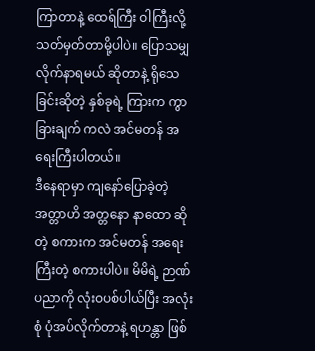ကြာတာနဲ့ ထေရ်ကြီး ဝါကြီးလို့ သတ်မှတ်တာမို့ပါပဲ။ ပြောသမျှလိုက်နာရမယ် ဆိုတာနဲ့ ရိုသေခြင်းဆိုတဲ့ နှစ်ခုရဲ့ ကြားက ကွာခြားချက် ကလဲ အင်မတန် အရေးကြီးပါတယ်။
ဒီနေရာမှာ ကျနော်ပြောခဲ့တဲ့ အတ္တာဟိ အတ္တနော နာထော ဆိုတဲ့ စကားက အင်မတန် အရေးကြီးတဲ့ စကားပါပဲ။ မိမိရဲ့ ဉာဏ်ပညာကို လုံးဝပစ်ပါယ်ပြီး အလုံးစုံ ပုံအပ်လိုက်တာနဲ့ ရဟန္တာ ဖြစ်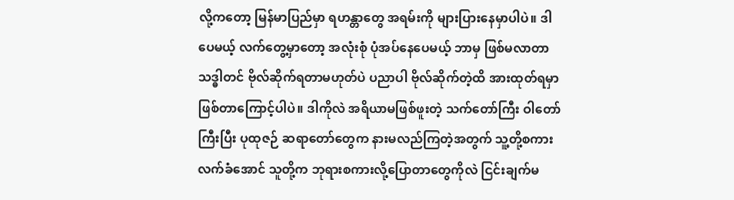လို့ကတော့ မြန်မာပြည်မှာ ရဟန္တာတွေ အရမ်းကို များပြားနေမှာပါပဲ။ ဒါပေမယ့် လက်တွေ့မှာတော့ အလုံးစုံ ပုံအပ်နေပေမယ့် ဘာမှ ဖြစ်မလာတာ သဒ္ဓါတင် ဗိုလ်ဆိုက်ရတာမဟုတ်ပဲ ပညာပါ ဗိုလ်ဆိုက်တဲ့ထိ အားထုတ်ရမှာ ဖြစ်တာကြောင့်ပါပဲ။ ဒါကိုလဲ အရိယာမဖြစ်ဖူးတဲ့ သက်တော်ကြီး ဝါတော်ကြီးပြီး ပုထုဇဉ် ဆရာတော်တွေက နားမလည်ကြတဲ့အတွက် သူ့တို့စကားလက်ခံအောင် သူတို့က ဘုရားစကားလို့ပြောတာတွေကိုလဲ ငြင်းချက်မ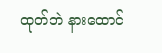ထုတ်ဘဲ နားထောင်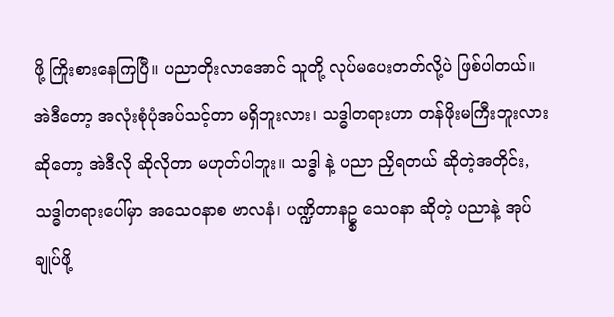ဖို့ ကြိုးစားနေကြပြီ။ ပညာတိုးလာအောင် သူတို့ လုပ်မပေးတတ်လို့ပဲ ဖြစ်ပါတယ်။
အဲဒီတော့ အလုံးစုံပုံအပ်သင့်တာ မရှိဘူးလား၊ သဒ္ဓါတရားဟာ တန်ဖိုးမကြီးဘူးလား ဆိုတော့ အဲဒီလို ဆိုလိုတာ မဟုတ်ပါဘူး။ သဒ္ဓါ နဲ့ ပညာ ညှိရတယ် ဆိုတဲ့အတိုင်း, သဒ္ဓါတရားပေါ်မှာ အသေဝနာစ ဗာလနံ၊ ပဏ္ဍိတာနဥ္စ သေဝနာ ဆိုတဲ့ ပညာနဲ့ အုပ်ချုပ်ဖို့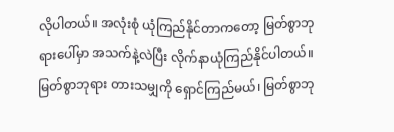လိုပါတယ်။ အလုံးစုံ ယုံကြည်နိုင်တာကတော့ မြတ်စွာဘုရားပေါ်မှာ အသက်နဲ့လဲပြီး လိုက်နာယုံကြည်နိုင်ပါတယ်။ မြတ်စွာဘုရား တားသမျှကို ရှောင်ကြည်မယ်၊ မြတ်စွာဘု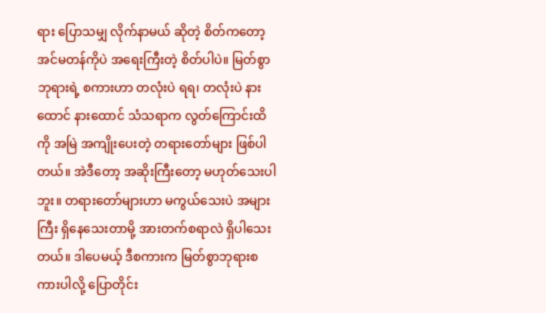ရား ပြောသမျှ လိုက်နာမယ် ဆိုတဲ့ စိတ်ကတော့ အင်မတန်ကိုပဲ အရေးကြီးတဲ့ စိတ်ပါပဲ။ မြတ်စွာဘုရားရဲ့ စကားဟာ တလုံးပဲ ရရ၊ တလုံးပဲ နားထောင် နားထောင် သံသရာက လွတ်ကြောင်းထိကို အမြဲ အကျိုးပေးတဲ့ တရားတော်များ ဖြစ်ပါတယ်။ အဲဒီတော့ အဆိုးကြီးတော့ မဟုတ်သေးပါဘူး။ တရားတော်များဟာ မကွယ်သေးပဲ အများကြီး ရှိနေသေးတာမို့ အားတက်စရာလဲ ရှိပါသေးတယ်။ ဒါပေမယ့် ဒီစကားက မြတ်စွာဘုရားစကားပါလို့ ပြောတိုင်း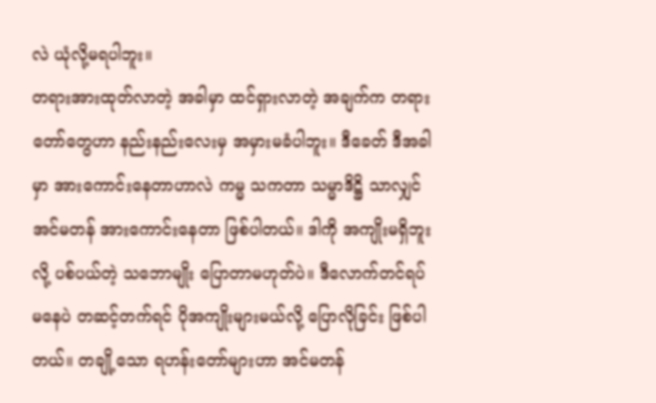လဲ ယုံလို့မရပါဘူး။
တရားအားထုတ်လာတဲ့ အခါမှာ ထင်ရှားလာတဲ့ အချက်က တရားတော်တွေဟာ နည်းနည်းလေးမှ အမှားမခံပါဘူး။ ဒီခေတ် ဒီအခါမှာ အားကောင်းနေတာဟာလဲ ကမ္မ သကတာ သမ္မာဒိဋ္ဌိ သာလျှင် အင်မတန် အားကောင်းနေတာ ဖြစ်ပါတယ်။ ဒါကို အကျိုးမရှိဘူးလို့ ပစ်ပယ်တဲ့ သဘောမျိုး ပြောတာမဟုတ်ပဲ။ ဒီလောက်တင်ရပ်မနေပဲ တဆင့်တက်ရင် ပိုအကျိုးများမယ်လို့ ပြောလိုခြင်း ဖြစ်ပါတယ်။ တချို့သော ရဟန်းတော်များဟာ အင်မတန်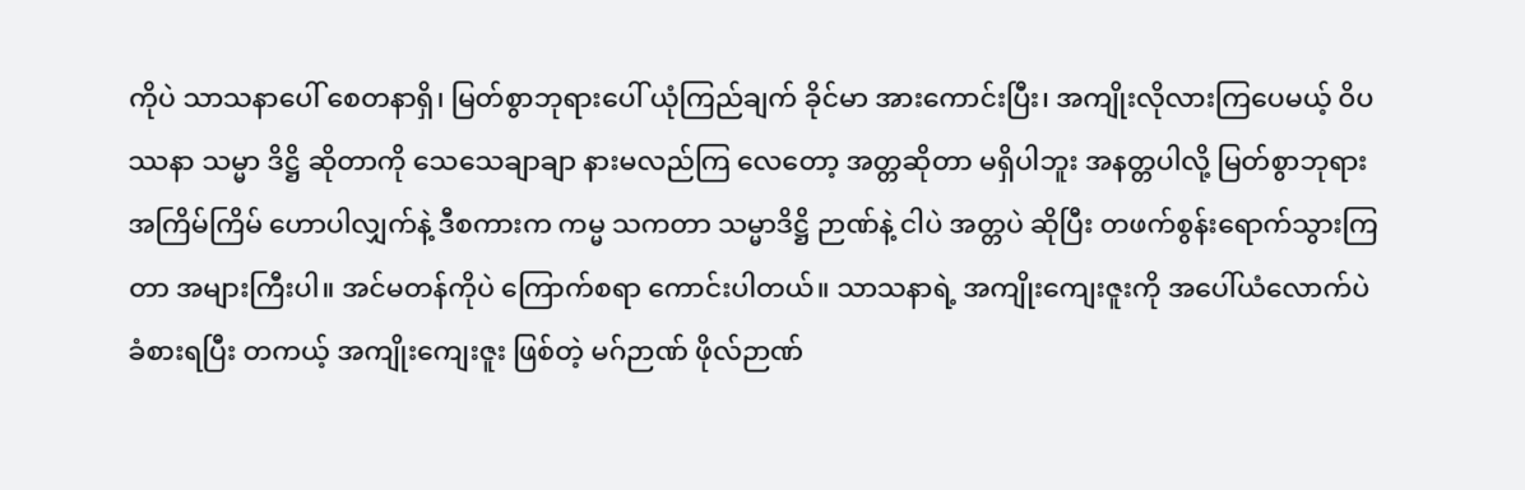ကိုပဲ သာသနာပေါ် စေတနာရှိ၊ မြတ်စွာဘုရားပေါ် ယုံကြည်ချက် ခိုင်မာ အားကောင်းပြီး၊ အကျိုးလိုလားကြပေမယ့် ဝိပဿနာ သမ္မာ ဒိဋ္ဌိ ဆိုတာကို သေသေချာချာ နားမလည်ကြ လေတော့ အတ္တဆိုတာ မရှိပါဘူး အနတ္တပါလို့ မြတ်စွာဘုရား အကြိမ်ကြိမ် ဟောပါလျှက်နဲ့ ဒီစကားက ကမ္မ သကတာ သမ္မာဒိဋ္ဌိ ဉာဏ်နဲ့ ငါပဲ အတ္တပဲ ဆိုပြီး တဖက်စွန်းရောက်သွားကြတာ အများကြီးပါ။ အင်မတန်ကိုပဲ ကြောက်စရာ ကောင်းပါတယ်။ သာသနာရဲ့ အကျိုးကျေးဇူးကို အပေါ်ယံလောက်ပဲ ခံစားရပြီး တကယ့် အကျိုးကျေးဇူး ဖြစ်တဲ့ မဂ်ဉာဏ် ဖိုလ်ဉာဏ်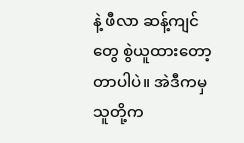နဲ့ ဖီလာ ဆန့်ကျင်တွေ စွဲယူထားတော့ တာပါပဲ။ အဲဒီကမှ သူတို့က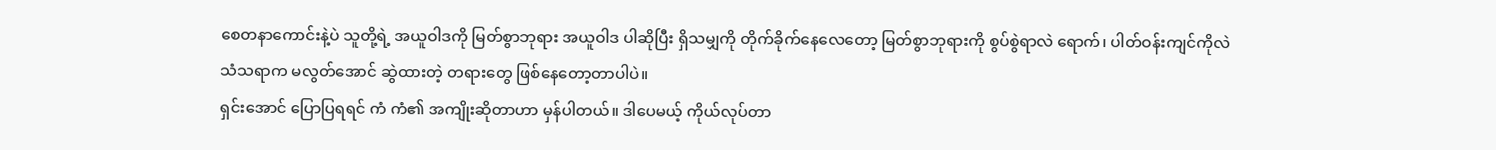စေတနာကောင်းနဲ့ပဲ သူတို့ရဲ့ အယူဝါဒကို မြတ်စွာဘုရား အယူဝါဒ ပါဆိုပြီး ရှိသမျှကို တိုက်ခိုက်နေလေတော့ မြတ်စွာဘုရားကို စွပ်စွဲရာလဲ ရောက်၊ ပါတ်ဝန်းကျင်ကိုလဲ သံသရာက မလွတ်အောင် ဆွဲထားတဲ့ တရားတွေ ဖြစ်နေတော့တာပါပဲ။
ရှင်းအောင် ပြောပြရရင် ကံ ကံ၏ အကျိုးဆိုတာဟာ မှန်ပါတယ်။ ဒါပေမယ့် ကိုယ်လုပ်တာ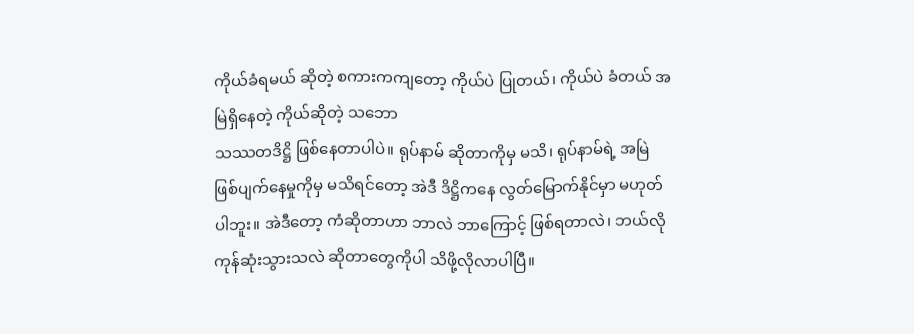ကိုယ်ခံရမယ် ဆိုတဲ့ စကားကကျတော့ ကိုယ်ပဲ ပြုတယ်၊ ကိုယ်ပဲ ခံတယ် အမြဲရှိနေတဲ့ ကိုယ်ဆိုတဲ့ သဘော
သဿတဒိဋ္ဌိ ဖြစ်နေတာပါပဲ။ ရုပ်နာမ် ဆိုတာကိုမှ မသိ၊ ရုပ်နာမ်ရဲ့ အမြဲ ဖြစ်ပျက်နေမှုကိုမှ မသိရင်တော့ အဲဒီ ဒိဋ္ဌိကနေ လွတ်မြောက်နိုင်မှာ မဟုတ်ပါဘူး။ အဲဒီတော့ ကံဆိုတာဟာ ဘာလဲ ဘာကြောင့် ဖြစ်ရတာလဲ၊ ဘယ်လိုကုန်ဆုံးသွားသလဲ ဆိုတာတွေကိုပါ သိဖို့လိုလာပါပြီ။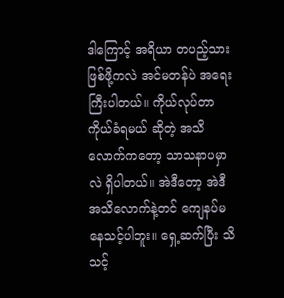ဒါကြောင့် အရိယာ တပည့်သား ဖြစ်ဖို့ကလဲ အင်မတန်ပဲ အရေးကြီးပါတယ်။ ကိုယ်လုပ်တာ ကိုယ်ခံရမယ် ဆိုတဲ့ အသိလောက်ကတော့ သာသနာပမှာလဲ ရှိပါတယ်။ အဲဒီတော့ အဲဒီအသိလောက်နဲ့တင် ကျေနပ်မနေသင့်ပါဘူး။ ရှေ့ဆက်ပြီး သိသင့်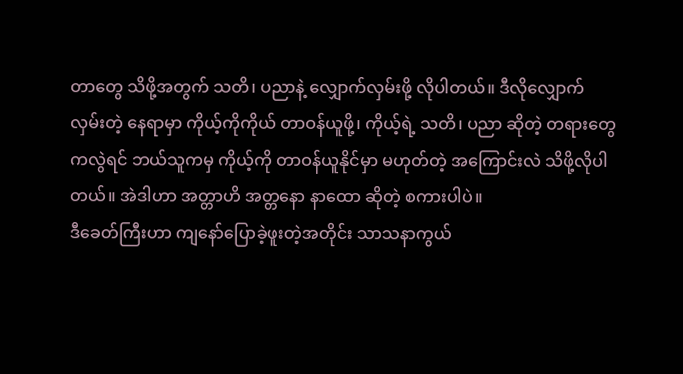တာတွေ သိဖို့အတွက် သတိ၊ ပညာနဲ့ လျှောက်လှမ်းဖို့ လိုပါတယ်။ ဒီလိုလျှောက်လှမ်းတဲ့ နေရာမှာ ကိုယ့်ကိုကိုယ် တာဝန်ယူဖို့၊ ကိုယ့်ရဲ့ သတိ၊ ပညာ ဆိုတဲ့ တရားတွေကလွဲရင် ဘယ်သူကမှ ကိုယ့်ကို တာဝန်ယူနိုင်မှာ မဟုတ်တဲ့ အကြောင်းလဲ သိဖို့လိုပါတယ်။ အဲဒါဟာ အတ္တာဟိ အတ္တနော နာထော ဆိုတဲ့ စကားပါပဲ။
ဒီခေတ်ကြီးဟာ ကျနော်ပြောခဲ့ဖူးတဲ့အတိုင်း သာသနာကွယ်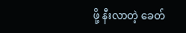ဖို့ နီးလာတဲ့ ခေတ်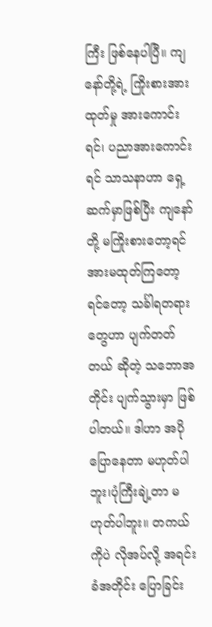ကြီး ဖြစ်နေပါပြီ။ ကျနော်တို့ရဲ့ ကြိုးစားအားထုတ်မှု အားကောင်းရင်၊ ပညာအားကောင်းရင် သာသနာဟာ ရှေ့ဆက်မှာဖြစ်ပြီး ကျနော်တို့ မကြိုးစားတော့ရင် အားမထုတ်ကြတော့ရင်တော့ သင်္ခါရတရားတွေဟာ ပျက်တတ်တယ် ဆိုတဲ့ သဘောအတိုင်း ပျက်သွားမှာ ဖြစ်ပါတယ်။ ဒါဟာ အပိုပြောနေတာ မဟုတ်ပါဘူး၊ပုံကြီးချဲ့တာ မဟုတ်ပါဘူး။ တကယ်ကိုပဲ လိုအပ်လို့ အရင်းခံအတိုင်း ပြောခြင်း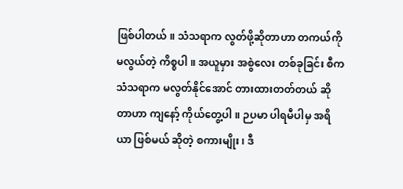ဖြစ်ပါတယ်။ သံသရာက လွတ်ဖို့ဆိုတာဟာ တကယ်ကို မလွယ်တဲ့ ကိစ္စပါ။ အယူမှား အစွဲလေး တစ်ခုခြင်း စီက သံသရာက မလွတ်နိုင်အောင် တားထားတတ်တယ် ဆိုတာဟာ ကျနော့် ကိုယ်တွေ့ပါ။ ဉပမာ ပါရမီပါမှ အရိယာ ဖြစ်မယ် ဆိုတဲ့ စကားမျိုး၊ ဒီ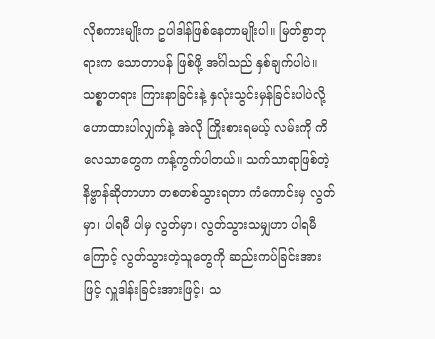လိုစကားမျိုးက ဥပါဒါန်ဖြစ်နေတာမျိုးပါ။ မြတ်စွာဘုရားက သောတာပန် ဖြစ်ဖို့ အင်္ဂါသည် နှစ်ချက်ပါပဲ။ သစ္စာတရား ကြားနာခြင်းနဲ့ နှလုံးသွင်းမှန်ခြင်းပါပဲလို့ ဟောထားပါလျှက်နဲ့ အဲလို ကြိုးစားရမယ့် လမ်းကို ကိလေသာတွေက ကန့်ကွက်ပါတယ်။ သက်သာရာဖြစ်တဲ့ နိဗ္ဗာန်ဆိုတာဟာ တစတစ်သွားရတာ ကံကောင်းမှ လွတ်မှာ၊ ပါရမီ ပါမှ လွတ်မှာ၊ လွတ်သွားသမျှဟာ ပါရမီကြောင့် လွတ်သွားတဲ့သူတွေကို ဆည်းကပ်ခြင်းအားဖြင့် လှူဒါန်းခြင်းအားဖြင့်၊ သ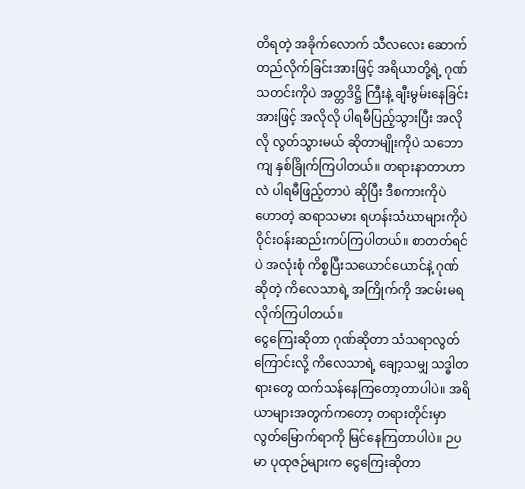တိရတဲ့ အခိုက်လောက် သီလလေး ဆောက်တည်လိုက်ခြင်းအားဖြင့် အရိယာတို့ရဲ့ ဂုဏ်သတင်းကိုပဲ အတ္တဒိဋ္ဌိ ကြီးနဲ့ ချီးမွမ်းနေခြင်းအားဖြင့် အလိုလို ပါရမီပြည့်သွားပြီး အလိုလို လွတ်သွားမယ် ဆိုတာမျိုးကိုပဲ သဘောကျ နှစ်ခြိုက်ကြပါတယ်။ တရားနာတာဟာလဲ ပါရမီဖြည့်တာပဲ ဆိုပြီး ဒီစကားကိုပဲ ဟောတဲ့ ဆရာသမား ရဟန်းသံဃာများကိုပဲ ဝိုင်းဝန်းဆည်းကပ်ကြပါတယ်။ စာတတ်ရင်ပဲ အလုံးစုံ ကိစ္စပြီးသယောင်ယောင်နဲ့ ဂုဏ်ဆိုတဲ့ ကိလေသာရဲ့ အကြိုက်ကို အငမ်းမရ လိုက်ကြပါတယ်။
ငွေကြေးဆိုတာ ဂုဏ်ဆိုတာ သံသရာလွတ်ကြောင်းလို့ ကိလေသာရဲ့ ချော့သမျှ သဒ္ဓါတရားတွေ ထက်သန်နေကြတော့တာပါပဲ။ အရိယာများအတွက်ကတော့ တရားတိုင်းမှာ လွတ်မြောက်ရာကို မြင်နေကြတာပါပဲ။ ဉပမာ ပုထုဇဉ်များက ငွေကြေးဆိုတာ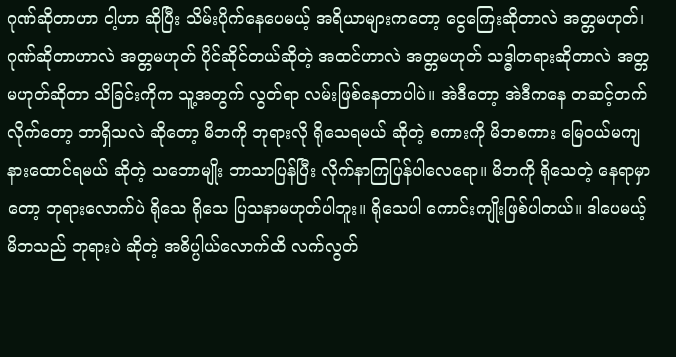ဂုဏ်ဆိုတာဟာ ငါ့ဟာ ဆိုပြီး သိမ်းပိုက်နေပေမယ့် အရိယာများကတော့ ငွေကြေးဆိုတာလဲ အတ္တမဟုတ်၊ ဂုဏ်ဆိုတာဟာလဲ အတ္တမဟုတ် ပိုင်ဆိုင်တယ်ဆိုတဲ့ အထင်ဟာလဲ အတ္တမဟုတ် သဒ္ဓါတရားဆိုတာလဲ အတ္တမဟုတ်ဆိုတာ သိခြင်းကိုက သူ့အတွက် လွတ်ရာ လမ်းဖြစ်နေတာပါပဲ။ အဲဒီတော့ အဲဒီကနေ တဆင့်တက်လိုက်တော့ ဘာရှိသလဲ ဆိုတော့ မိဘကို ဘုရားလို ရိုသေရမယ် ဆိုတဲ့ စကားကို မိဘစကား မြေဝယ်မကျ နားထောင်ရမယ် ဆိုတဲ့ သဘောမျိုး ဘာသာပြန်ပြီး လိုက်နာကြပြန်ပါလေရော။ မိဘကို ရိုသေတဲ့ နေရာမှာတော့ ဘုရားလောက်ပဲ ရိုသေ ရိုသေ ပြသနာမဟုတ်ပါဘူး။ ရိုသေပါ ကောင်းကျိုးဖြစ်ပါတယ်။ ဒါပေမယ့် မိဘသည် ဘုရားပဲ ဆိုတဲ့ အဓိပ္ပါယ်လောက်ထိ လက်လွတ်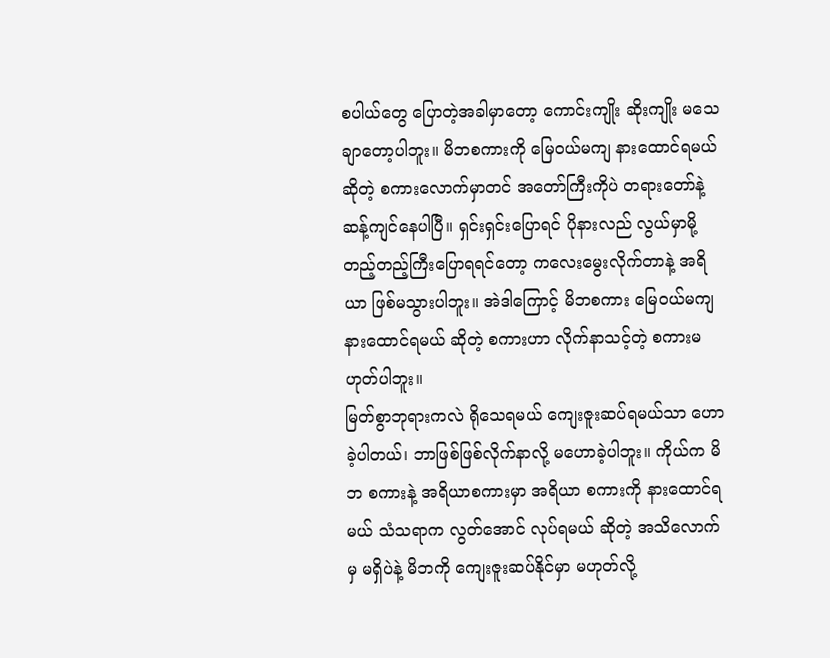စပါယ်တွေ ပြောတဲ့အခါမှာတော့ ကောင်းကျိုး ဆိုးကျိုး မသေချာတော့ပါဘူး။ မိဘစကားကို မြေဝယ်မကျ နားထောင်ရမယ်ဆိုတဲ့ စကားလောက်မှာတင် အတော်ကြီးကိုပဲ တရားတော်နဲ့ ဆန့်ကျင်နေပါပြီ။ ရှင်းရှင်းပြောရင် ပိုနားလည် လွယ်မှာမို့ တည့်တည့်ကြီးပြောရရင်တော့ ကလေးမွေးလိုက်တာနဲ့ အရိယာ ဖြစ်မသွားပါဘူး။ အဲဒါကြောင့် မိဘစကား မြေဝယ်မကျ နားထောင်ရမယ် ဆိုတဲ့ စကားဟာ လိုက်နာသင့်တဲ့ စကားမဟုတ်ပါဘူး။
မြတ်စွာဘုရားကလဲ ရိုသေရမယ် ကျေးဇူးဆပ်ရမယ်သာ ဟောခဲ့ပါတယ်၊ ဘာဖြစ်ဖြစ်လိုက်နာလို့ မဟောခဲ့ပါဘူး။ ကိုယ်က မိဘ စကားနဲ့ အရိယာစကားမှာ အရိယာ စကားကို နားထောင်ရမယ် သံသရာက လွတ်အောင် လုပ်ရမယ် ဆိုတဲ့ အသိလောက်မှ မရှိပဲနဲ့ မိဘကို ကျေးဇူးဆပ်နိုင်မှာ မဟုတ်လို့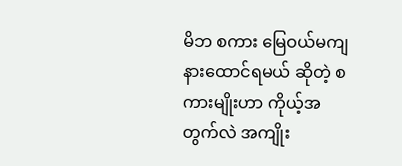မိဘ စကား မြေဝယ်မကျ နားထောင်ရမယ် ဆိုတဲ့ စကားမျိုးဟာ ကိုယ့်အတွက်လဲ အကျိုး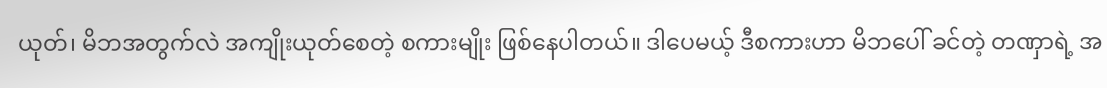ယုတ်၊ မိဘအတွက်လဲ အကျိုးယုတ်စေတဲ့ စကားမျိုး ဖြစ်နေပါတယ်။ ဒါပေမယ့် ဒီစကားဟာ မိဘပေါ် ခင်တဲ့ တဏှာရဲ့ အ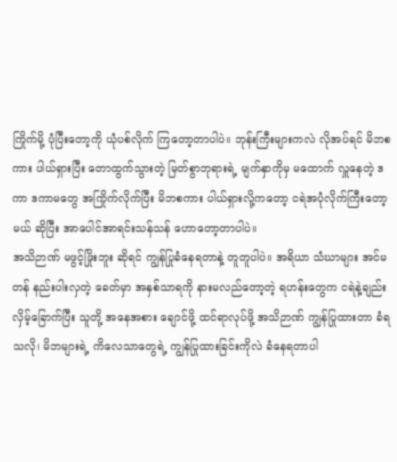ကြိုက်မို့ ပုံပြီးတော့ကို ယုံပစ်လိုက် ကြတော့တာပါပဲ။ ဘုန်းကြီးများကလဲ လိုအပ်ရင် မိဘစကား ပါယ်ရှားပြီး တောထွက်သွားတဲ့ မြတ်စွာဘုရားရဲ့ မျက်နှာကိုမှ မထောက် လှူနေတဲ့ ဒကာ ဒကာမတွေ အကြိုက်လိုက်ပြီး မိဘစကား ပါယ်ရှားလို့ကတော့ ငရဲအပုံလိုက်ကြီးတော့မယ် ဆိုပြီး အာပေါင်အာရင်းသန်သန် ဟောတော့တာပါပဲ။
အသိဉာဏ် မဖွင့်ဖြိုးဘူး ဆိုရင် ကျွန်ပြုခံနေရတာနဲ့ တူတူပါပဲ။ အရိယာ သံဃာများ အင်မတန် နည်းပါးလှတဲ့ ခေတ်မှာ အနှစ်သာရကို နားမလည်တော့တဲ့ ရဟန်းတွေက ငရဲနဲ့ချည်း လှိမ့်ခြောက်ပြီး သူတို့ အနေအစား ချောင်ဖို့ ထင်ရာလုပ်ဖို့ အသိဉာဏ် ကျွန်ပြုထားတာ ခံရသလို၊ မိဘများရဲ့ ကိလေသာတွေရဲ့ ကျွန်ပြုထားခြင်းကိုလဲ ခံနေရတာပါ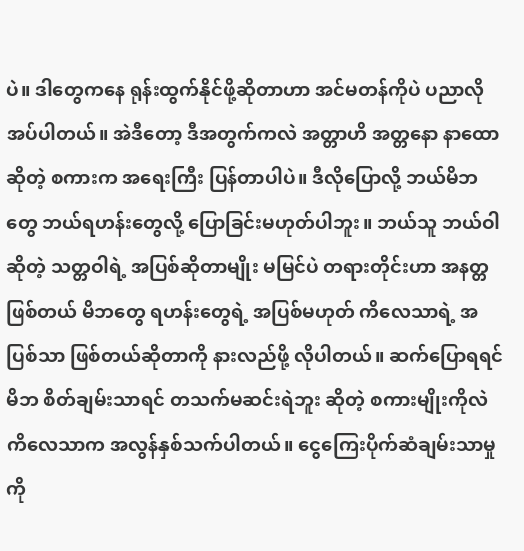ပဲ။ ဒါတွေကနေ ရုန်းထွက်နိုင်ဖို့ဆိုတာဟာ အင်မတန်ကိုပဲ ပညာလိုအပ်ပါတယ်။ အဲဒီတော့ ဒီအတွက်ကလဲ အတ္တာဟိ အတ္တနော နာထော ဆိုတဲ့ စကားက အရေးကြီး ပြန်တာပါပဲ။ ဒီလိုပြောလို့ ဘယ်မိဘတွေ ဘယ်ရဟန်းတွေလို့ ပြောခြင်းမဟုတ်ပါဘူး။ ဘယ်သူ ဘယ်ဝါ ဆိုတဲ့ သတ္တဝါရဲ့ အပြစ်ဆိုတာမျိုး မမြင်ပဲ တရားတိုင်းဟာ အနတ္တဖြစ်တယ် မိဘတွေ ရဟန်းတွေရဲ့ အပြစ်မဟုတ် ကိလေသာရဲ့ အပြစ်သာ ဖြစ်တယ်ဆိုတာကို နားလည်ဖို့ လိုပါတယ်။ ဆက်ပြောရရင် မိဘ စိတ်ချမ်းသာရင် တသက်မဆင်းရဲဘူး ဆိုတဲ့ စကားမျိုးကိုလဲ ကိလေသာက အလွန်နှစ်သက်ပါတယ်။ ငွေကြေးပိုက်ဆံချမ်းသာမှုကို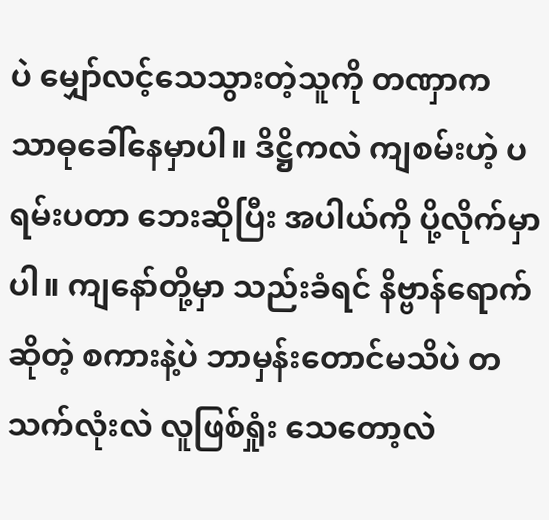ပဲ မျှော်လင့်သေသွားတဲ့သူကို တဏှာက သာဓုခေါ်နေမှာပါ။ ဒိဋ္ဌိကလဲ ကျစမ်းဟဲ့ ပရမ်းပတာ ဘေးဆိုပြီး အပါယ်ကို ပို့လိုက်မှာပါ။ ကျနော်တို့မှာ သည်းခံရင် နိဗ္ဗာန်ရောက်ဆိုတဲ့ စကားနဲ့ပဲ ဘာမှန်းတောင်မသိပဲ တသက်လုံးလဲ လူဖြစ်ရှုံး သေတော့လဲ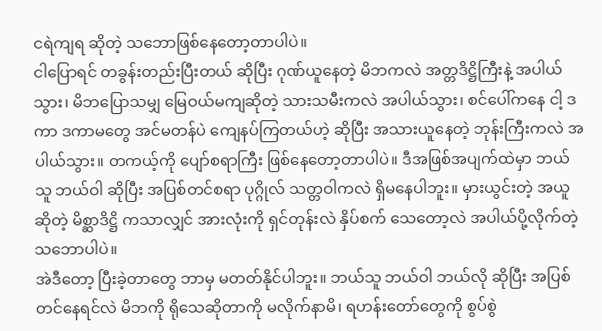ငရဲကျရ ဆိုတဲ့ သဘောဖြစ်နေတော့တာပါပဲ။
ငါပြောရင် တခွန်းတည်းပြီးတယ် ဆိုပြီး ဂုဏ်ယူနေတဲ့ မိဘကလဲ အတ္တဒိဋ္ဌိကြီးနဲ့ အပါယ်သွား၊ မိဘပြောသမျှ မြေဝယ်မကျဆိုတဲ့ သားသမီးကလဲ အပါယ်သွား၊ စင်ပေါ်ကနေ ငါ့ ဒကာ ဒကာမတွေ အင်မတန်ပဲ ကျေနပ်ကြတယ်ဟဲ့ ဆိုပြီး အသားယူနေတဲ့ ဘုန်းကြီးကလဲ အပါယ်သွား။ တကယ့်ကို ပျော်စရာကြီး ဖြစ်နေတော့တာပါပဲ။ ဒီအဖြစ်အပျက်ထဲမှာ ဘယ်သူ ဘယ်ဝါ ဆိုပြီး အပြစ်တင်စရာ ပုဂ္ဂိုလ် သတ္တဝါကလဲ ရှိမနေပါဘူး။ မှားယွင်းတဲ့ အယူဆိုတဲ့ မိစ္ဆာဒိဋ္ဌိ ကသာလျှင် အားလုံးကို ရှင်တုန်းလဲ နှိပ်စက် သေတော့လဲ အပါယ်ပို့လိုက်တဲ့ သဘောပါပဲ။
အဲဒီတော့ ပြီးခဲ့တာတွေ ဘာမှ မတတ်နိုင်ပါဘူး။ ဘယ်သူ ဘယ်ဝါ ဘယ်လို ဆိုပြီး အပြစ်တင်နေရင်လဲ မိဘကို ရိုသေဆိုတာကို မလိုက်နာမိ၊ ရဟန်းတော်တွေကို စွပ်စွဲ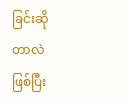ခြင်းဆိုတာလဲ ဖြစ်ပြီး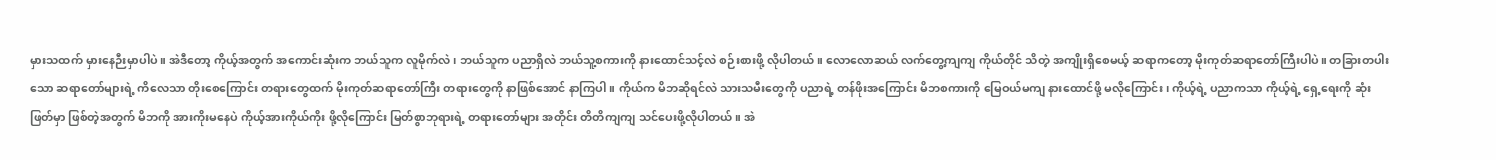မှားသထက် မှားနေဉီးမှာပါပဲ။ အဲဒီတော့ ကိုယ့်အတွက် အကောင်းဆုံးက ဘယ်သူက လူမိုက်လဲ၊ ဘယ်သူက ပညာရှိလဲ ဘယ်သူ့စကားကို နားထောင်သင့်လဲ စဉ်းစားဖို့ လိုပါတယ်။ လောလောဆယ် လက်တွေ့ကျကျ ကိုယ်တိုင် သိတဲ့ အကျိုးရှိစေမယ့် ဆရာကတော့ မိုးကုတ်ဆရာတော်ကြီးပါပဲ။ တခြားတပါးသော ဆရာတော်များရဲ့ ကိလေသာ တိုးစေကြောင်း တရားတွေထက် မိုးကုတ်ဆရာတော်ကြီး တရားတွေကို နာဖြစ်အောင် နာကြပါ။ ကိုယ်က မိဘဆိုရင်လဲ သားသမီးတွေကို ပညာရဲ့ တန်ဖိုးအကြောင်း မိဘစကားကို မြေဝယ်မကျ နားထောင်ဖို့ မလိုကြောင်း၊ ကိုယ့်ရဲ့ ပညာကသာ ကိုယ့်ရဲ့ ရှေ့ရေးကို ဆုံးဖြတ်မှာ ဖြစ်တဲ့အတွက် မိဘကို အားကိုးမနေပဲ ကိုယ့်အားကိုယ်ကိုး ဖို့လိုကြောင်း မြတ်စွာဘုရားရဲ့ တရားတော်များ အတိုင်း တိတိကျကျ သင်ပေးဖို့လိုပါတယ်။ အဲ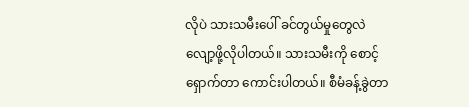လိုပဲ သားသမီးပေါ် ခင်တွယ်မှုတွေလဲ လျော့ဖို့လိုပါတယ်။ သားသမီးကို စောင့်ရှောက်တာ ကောင်းပါတယ်။ စီမံခန့်ခွဲတာ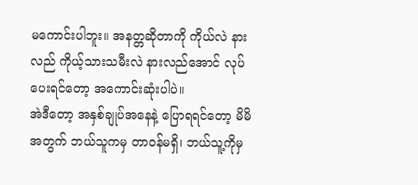မကောင်းပါဘူး။ အနတ္တဆိုတာကို ကိုယ်လဲ နားလည် ကိုယ့်သားသမီးလဲ နားလည်အောင် လုပ်ပေးရင်တော့ အကောင်းဆုံးပါပဲ။
အဲဒီတော့ အနှစ်ချုပ်အနေနဲ့ ပြောရရင်တော့ မိမိအတွက် ဘယ်သူကမှ တာဝန်မရှိ၊ ဘယ်သူ့ကိုမှ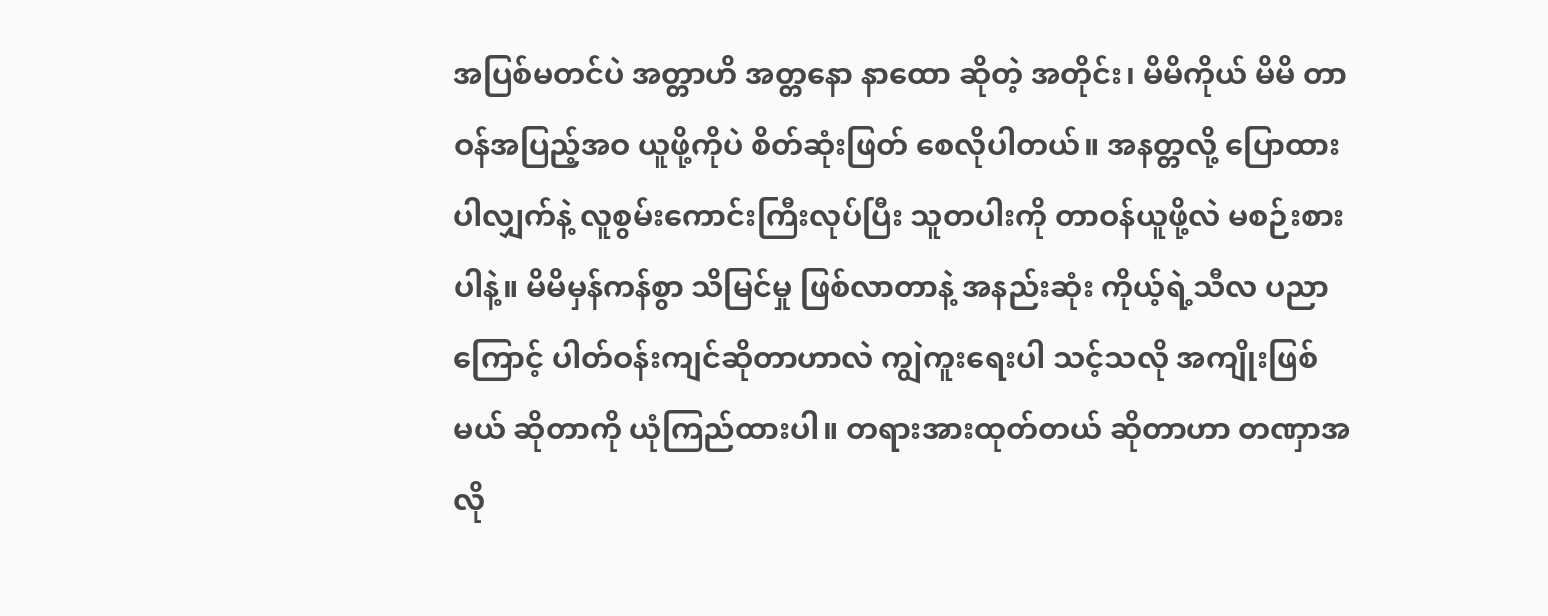အပြစ်မတင်ပဲ အတ္တာဟိ အတ္တနော နာထော ဆိုတဲ့ အတိုင်း၊ မိမိကိုယ် မိမိ တာဝန်အပြည့်အဝ ယူဖို့ကိုပဲ စိတ်ဆုံးဖြတ် စေလိုပါတယ်။ အနတ္တလို့ ပြောထားပါလျှက်နဲ့ လူစွမ်းကောင်းကြီးလုပ်ပြီး သူတပါးကို တာဝန်ယူဖို့လဲ မစဉ်းစားပါနဲ့။ မိမိမှန်ကန်စွာ သိမြင်မှု ဖြစ်လာတာနဲ့ အနည်းဆုံး ကိုယ့်ရဲ့သီလ ပညာကြောင့် ပါတ်ဝန်းကျင်ဆိုတာဟာလဲ ကျွဲကူးရေးပါ သင့်သလို အကျိုးဖြစ်မယ် ဆိုတာကို ယုံကြည်ထားပါ။ တရားအားထုတ်တယ် ဆိုတာဟာ တဏှာအလို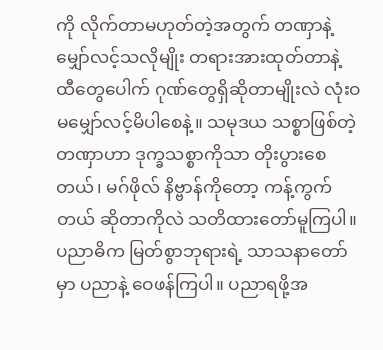ကို လိုက်တာမဟုတ်တဲ့အတွက် တဏှာနဲ့ မျှော်လင့်သလိုမျိုး တရားအားထုတ်တာနဲ့ ထီတွေပေါက် ဂုဏ်တွေရှိဆိုတာမျိုးလဲ လုံးဝ မမျှော်လင့်မိပါစေနဲ့။ သမုဒယ သစ္စာဖြစ်တဲ့ တဏှာဟာ ဒုက္ခသစ္စာကိုသာ တိုးပွားစေတယ်၊ မဂ်ဖိုလ် နိဗ္ဗာန်ကိုတော့ ကန့်ကွက်တယ် ဆိုတာကိုလဲ သတိထားတော်မူကြပါ။ ပညာဓိက မြတ်စွာဘုရားရဲ့ သာသနာတော်မှာ ပညာနဲ့ ဝေဖန်ကြပါ။ ပညာရဖို့အ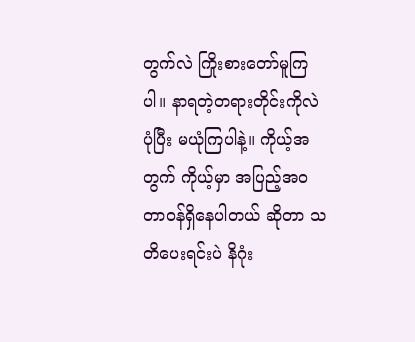တွက်လဲ ကြိုးစားတော်မူကြပါ။ နာရတဲ့တရားတိုင်းကိုလဲ ပုံပြီး မယုံကြပါနဲ့။ ကိုယ့်အတွက် ကိုယ့်မှာ အပြည့်အဝ တာဝန်ရှိနေပါတယ် ဆိုတာ သတိပေးရင်းပဲ နိဂုံး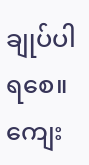ချုပ်ပါရစေ။ ကျေး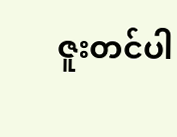ဇူးတင်ပါ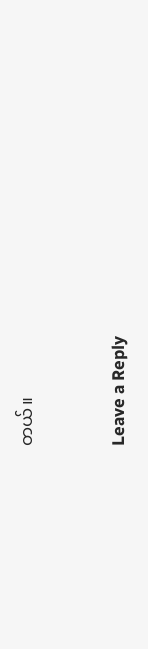တယ်။


Leave a Reply